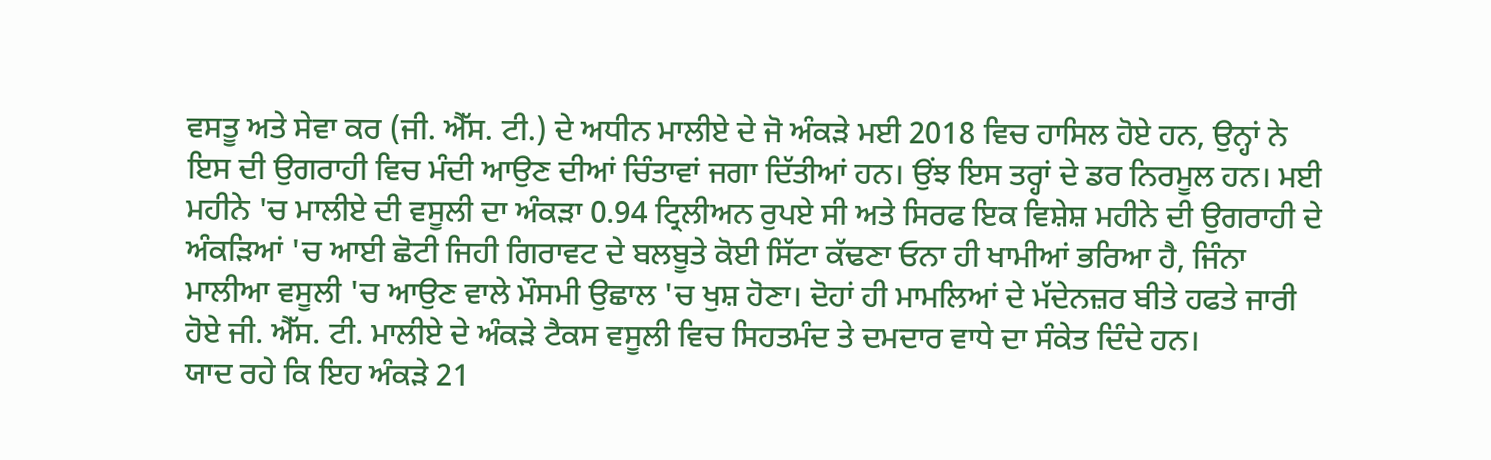ਵਸਤੂ ਅਤੇ ਸੇਵਾ ਕਰ (ਜੀ. ਐੱਸ. ਟੀ.) ਦੇ ਅਧੀਨ ਮਾਲੀਏ ਦੇ ਜੋ ਅੰਕੜੇ ਮਈ 2018 ਵਿਚ ਹਾਸਿਲ ਹੋਏ ਹਨ, ਉਨ੍ਹਾਂ ਨੇ ਇਸ ਦੀ ਉਗਰਾਹੀ ਵਿਚ ਮੰਦੀ ਆਉਣ ਦੀਆਂ ਚਿੰਤਾਵਾਂ ਜਗਾ ਦਿੱਤੀਆਂ ਹਨ। ਉਂਝ ਇਸ ਤਰ੍ਹਾਂ ਦੇ ਡਰ ਨਿਰਮੂਲ ਹਨ। ਮਈ ਮਹੀਨੇ 'ਚ ਮਾਲੀਏ ਦੀ ਵਸੂਲੀ ਦਾ ਅੰਕੜਾ 0.94 ਟ੍ਰਿਲੀਅਨ ਰੁਪਏ ਸੀ ਅਤੇ ਸਿਰਫ ਇਕ ਵਿਸ਼ੇਸ਼ ਮਹੀਨੇ ਦੀ ਉਗਰਾਹੀ ਦੇ ਅੰਕੜਿਆਂ 'ਚ ਆਈ ਛੋਟੀ ਜਿਹੀ ਗਿਰਾਵਟ ਦੇ ਬਲਬੂਤੇ ਕੋਈ ਸਿੱਟਾ ਕੱਢਣਾ ਓਨਾ ਹੀ ਖਾਮੀਆਂ ਭਰਿਆ ਹੈ, ਜਿੰਨਾ ਮਾਲੀਆ ਵਸੂਲੀ 'ਚ ਆਉਣ ਵਾਲੇ ਮੌਸਮੀ ਉਛਾਲ 'ਚ ਖੁਸ਼ ਹੋਣਾ। ਦੋਹਾਂ ਹੀ ਮਾਮਲਿਆਂ ਦੇ ਮੱਦੇਨਜ਼ਰ ਬੀਤੇ ਹਫਤੇ ਜਾਰੀ ਹੋਏ ਜੀ. ਐੱਸ. ਟੀ. ਮਾਲੀਏ ਦੇ ਅੰਕੜੇ ਟੈਕਸ ਵਸੂਲੀ ਵਿਚ ਸਿਹਤਮੰਦ ਤੇ ਦਮਦਾਰ ਵਾਧੇ ਦਾ ਸੰਕੇਤ ਦਿੰਦੇ ਹਨ।
ਯਾਦ ਰਹੇ ਕਿ ਇਹ ਅੰਕੜੇ 21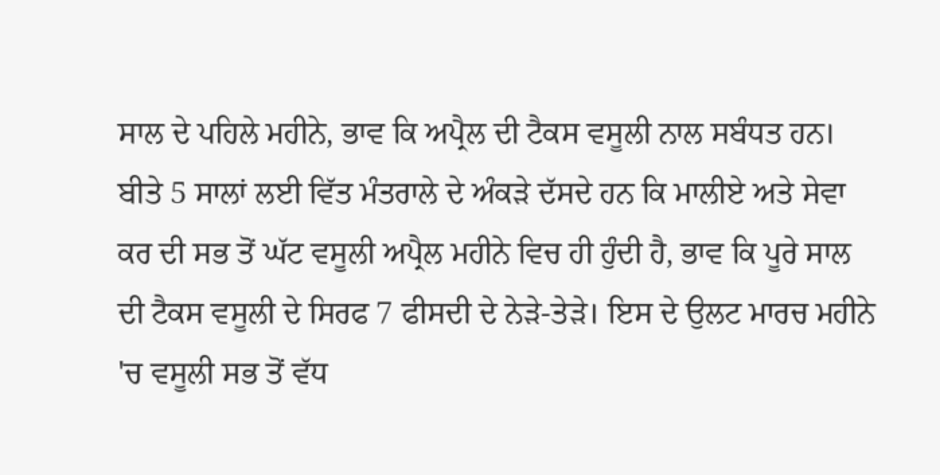ਸਾਲ ਦੇ ਪਹਿਲੇ ਮਹੀਨੇ, ਭਾਵ ਕਿ ਅਪ੍ਰੈਲ ਦੀ ਟੈਕਸ ਵਸੂਲੀ ਨਾਲ ਸਬੰਧਤ ਹਨ। ਬੀਤੇ 5 ਸਾਲਾਂ ਲਈ ਵਿੱਤ ਮੰਤਰਾਲੇ ਦੇ ਅੰਕੜੇ ਦੱਸਦੇ ਹਨ ਕਿ ਮਾਲੀਏ ਅਤੇ ਸੇਵਾ ਕਰ ਦੀ ਸਭ ਤੋਂ ਘੱਟ ਵਸੂਲੀ ਅਪ੍ਰੈਲ ਮਹੀਨੇ ਵਿਚ ਹੀ ਹੁੰਦੀ ਹੈ, ਭਾਵ ਕਿ ਪੂਰੇ ਸਾਲ ਦੀ ਟੈਕਸ ਵਸੂਲੀ ਦੇ ਸਿਰਫ 7 ਫੀਸਦੀ ਦੇ ਨੇੜੇ-ਤੇੜੇ। ਇਸ ਦੇ ਉਲਟ ਮਾਰਚ ਮਹੀਨੇ 'ਚ ਵਸੂਲੀ ਸਭ ਤੋਂ ਵੱਧ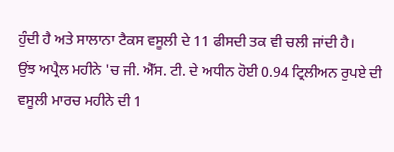ਹੁੰਦੀ ਹੈ ਅਤੇ ਸਾਲਾਨਾ ਟੈਕਸ ਵਸੂਲੀ ਦੇ 11 ਫੀਸਦੀ ਤਕ ਵੀ ਚਲੀ ਜਾਂਦੀ ਹੈ।
ਉਂਝ ਅਪ੍ਰੈਲ ਮਹੀਨੇ 'ਚ ਜੀ. ਐੱਸ. ਟੀ. ਦੇ ਅਧੀਨ ਹੋਈ 0.94 ਟ੍ਰਿਲੀਅਨ ਰੁਪਏ ਦੀ ਵਸੂਲੀ ਮਾਰਚ ਮਹੀਨੇ ਦੀ 1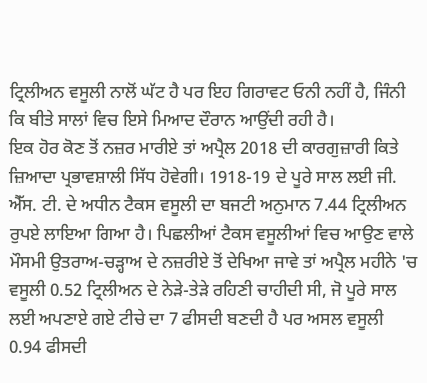ਟ੍ਰਿਲੀਅਨ ਵਸੂਲੀ ਨਾਲੋਂ ਘੱਟ ਹੈ ਪਰ ਇਹ ਗਿਰਾਵਟ ਓਨੀ ਨਹੀਂ ਹੈ, ਜਿੰਨੀ ਕਿ ਬੀਤੇ ਸਾਲਾਂ ਵਿਚ ਇਸੇ ਮਿਆਦ ਦੌਰਾਨ ਆਉਂਦੀ ਰਹੀ ਹੈ।
ਇਕ ਹੋਰ ਕੋਣ ਤੋਂ ਨਜ਼ਰ ਮਾਰੀਏ ਤਾਂ ਅਪ੍ਰੈਲ 2018 ਦੀ ਕਾਰਗੁਜ਼ਾਰੀ ਕਿਤੇ ਜ਼ਿਆਦਾ ਪ੍ਰਭਾਵਸ਼ਾਲੀ ਸਿੱਧ ਹੋਵੇਗੀ। 1918-19 ਦੇ ਪੂਰੇ ਸਾਲ ਲਈ ਜੀ. ਐੱਸ. ਟੀ. ਦੇ ਅਧੀਨ ਟੈਕਸ ਵਸੂਲੀ ਦਾ ਬਜਟੀ ਅਨੁਮਾਨ 7.44 ਟ੍ਰਿਲੀਅਨ ਰੁਪਏ ਲਾਇਆ ਗਿਆ ਹੈ। ਪਿਛਲੀਆਂ ਟੈਕਸ ਵਸੂਲੀਆਂ ਵਿਚ ਆਉਣ ਵਾਲੇ ਮੌਸਮੀ ਉਤਰਾਅ-ਚੜ੍ਹਾਅ ਦੇ ਨਜ਼ਰੀਏ ਤੋਂ ਦੇਖਿਆ ਜਾਵੇ ਤਾਂ ਅਪ੍ਰੈਲ ਮਹੀਨੇ 'ਚ ਵਸੂਲੀ 0.52 ਟ੍ਰਿਲੀਅਨ ਦੇ ਨੇੜੇ-ਤੇੜੇ ਰਹਿਣੀ ਚਾਹੀਦੀ ਸੀ, ਜੋ ਪੂਰੇ ਸਾਲ ਲਈ ਅਪਣਾਏ ਗਏ ਟੀਚੇ ਦਾ 7 ਫੀਸਦੀ ਬਣਦੀ ਹੈ ਪਰ ਅਸਲ ਵਸੂਲੀ 0.94 ਫੀਸਦੀ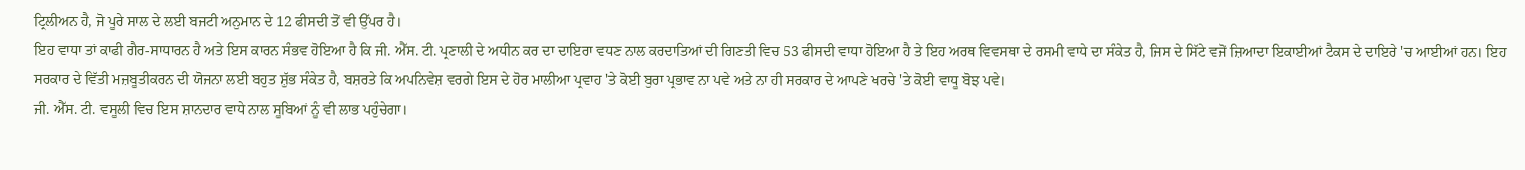ਟ੍ਰਿਲੀਅਨ ਹੈ, ਜੋ ਪੂਰੇ ਸਾਲ ਦੇ ਲਈ ਬਜਟੀ ਅਨੁਮਾਨ ਦੇ 12 ਫੀਸਦੀ ਤੋਂ ਵੀ ਉੱਪਰ ਹੈ।
ਇਹ ਵਾਧਾ ਤਾਂ ਕਾਫੀ ਗੈਰ-ਸਾਧਾਰਨ ਹੈ ਅਤੇ ਇਸ ਕਾਰਨ ਸੰਭਵ ਹੋਇਆ ਹੈ ਕਿ ਜੀ. ਐੱਸ. ਟੀ. ਪ੍ਰਣਾਲੀ ਦੇ ਅਧੀਨ ਕਰ ਦਾ ਦਾਇਰਾ ਵਧਣ ਨਾਲ ਕਰਦਾਤਿਆਂ ਦੀ ਗਿਣਤੀ ਵਿਚ 53 ਫੀਸਦੀ ਵਾਧਾ ਹੋਇਆ ਹੈ ਤੇ ਇਹ ਅਰਥ ਵਿਵਸਥਾ ਦੇ ਰਸਮੀ ਵਾਧੇ ਦਾ ਸੰਕੇਤ ਹੈ, ਜਿਸ ਦੇ ਸਿੱਟੇ ਵਜੋਂ ਜ਼ਿਆਦਾ ਇਕਾਈਆਂ ਟੈਕਸ ਦੇ ਦਾਇਰੇ 'ਚ ਆਈਆਂ ਹਨ। ਇਹ ਸਰਕਾਰ ਦੇ ਵਿੱਤੀ ਮਜ਼ਬੂਤੀਕਰਨ ਦੀ ਯੋਜਨਾ ਲਈ ਬਹੁਤ ਸ਼ੁੱਭ ਸੰਕੇਤ ਹੈ, ਬਸ਼ਰਤੇ ਕਿ ਅਪਨਿਵੇਸ਼ ਵਰਗੇ ਇਸ ਦੇ ਹੋਰ ਮਾਲੀਆ ਪ੍ਰਵਾਹ 'ਤੇ ਕੋਈ ਬੁਰਾ ਪ੍ਰਭਾਵ ਨਾ ਪਵੇ ਅਤੇ ਨਾ ਹੀ ਸਰਕਾਰ ਦੇ ਆਪਣੇ ਖਰਚੇ 'ਤੇ ਕੋਈ ਵਾਧੂ ਬੋਝ ਪਵੇ।
ਜੀ. ਐੱਸ. ਟੀ. ਵਸੂਲੀ ਵਿਚ ਇਸ ਸ਼ਾਨਦਾਰ ਵਾਧੇ ਨਾਲ ਸੂਬਿਆਂ ਨੂੰ ਵੀ ਲਾਭ ਪਹੁੰਚੇਗਾ।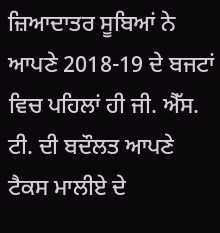ਜ਼ਿਆਦਾਤਰ ਸੂਬਿਆਂ ਨੇ ਆਪਣੇ 2018-19 ਦੇ ਬਜਟਾਂ ਵਿਚ ਪਹਿਲਾਂ ਹੀ ਜੀ. ਐੱਸ. ਟੀ. ਦੀ ਬਦੌਲਤ ਆਪਣੇ ਟੈਕਸ ਮਾਲੀਏ ਦੇ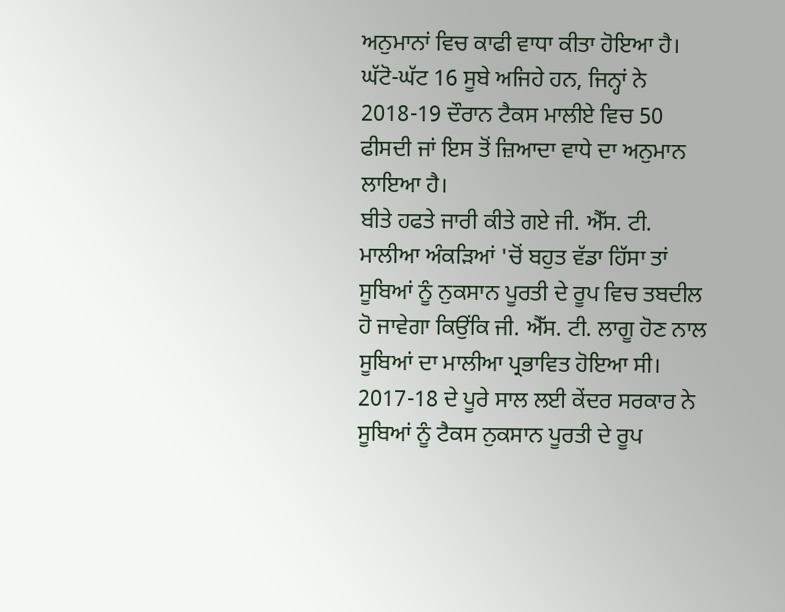ਅਨੁਮਾਨਾਂ ਵਿਚ ਕਾਫੀ ਵਾਧਾ ਕੀਤਾ ਹੋਇਆ ਹੈ। ਘੱਟੋ-ਘੱਟ 16 ਸੂਬੇ ਅਜਿਹੇ ਹਨ, ਜਿਨ੍ਹਾਂ ਨੇ 2018-19 ਦੌਰਾਨ ਟੈਕਸ ਮਾਲੀਏ ਵਿਚ 50 ਫੀਸਦੀ ਜਾਂ ਇਸ ਤੋਂ ਜ਼ਿਆਦਾ ਵਾਧੇ ਦਾ ਅਨੁਮਾਨ ਲਾਇਆ ਹੈ।
ਬੀਤੇ ਹਫਤੇ ਜਾਰੀ ਕੀਤੇ ਗਏ ਜੀ. ਐੱਸ. ਟੀ. ਮਾਲੀਆ ਅੰਕੜਿਆਂ 'ਚੋਂ ਬਹੁਤ ਵੱਡਾ ਹਿੱਸਾ ਤਾਂ ਸੂਬਿਆਂ ਨੂੰ ਨੁਕਸਾਨ ਪੂਰਤੀ ਦੇ ਰੂਪ ਵਿਚ ਤਬਦੀਲ ਹੋ ਜਾਵੇਗਾ ਕਿਉਂਕਿ ਜੀ. ਐੱਸ. ਟੀ. ਲਾਗੂ ਹੋਣ ਨਾਲ ਸੂਬਿਆਂ ਦਾ ਮਾਲੀਆ ਪ੍ਰਭਾਵਿਤ ਹੋਇਆ ਸੀ। 2017-18 ਦੇ ਪੂਰੇ ਸਾਲ ਲਈ ਕੇਂਦਰ ਸਰਕਾਰ ਨੇ ਸੂਬਿਆਂ ਨੂੰ ਟੈਕਸ ਨੁਕਸਾਨ ਪੂਰਤੀ ਦੇ ਰੂਪ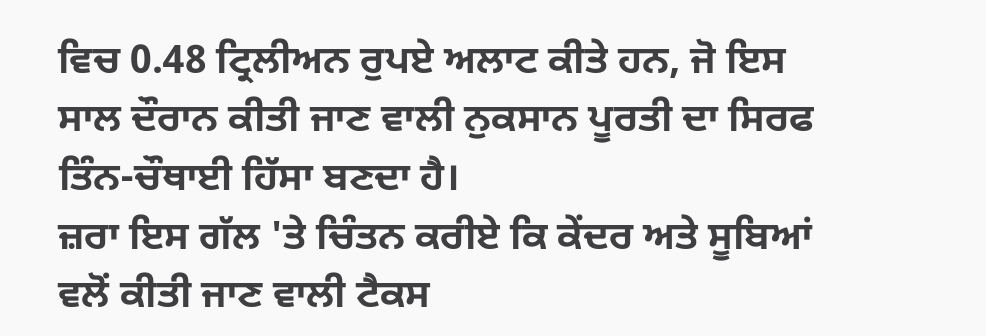ਵਿਚ 0.48 ਟ੍ਰਿਲੀਅਨ ਰੁਪਏ ਅਲਾਟ ਕੀਤੇ ਹਨ, ਜੋ ਇਸ ਸਾਲ ਦੌਰਾਨ ਕੀਤੀ ਜਾਣ ਵਾਲੀ ਨੁਕਸਾਨ ਪੂਰਤੀ ਦਾ ਸਿਰਫ ਤਿੰਨ-ਚੌਥਾਈ ਹਿੱਸਾ ਬਣਦਾ ਹੈ।
ਜ਼ਰਾ ਇਸ ਗੱਲ 'ਤੇ ਚਿੰਤਨ ਕਰੀਏ ਕਿ ਕੇਂਦਰ ਅਤੇ ਸੂਬਿਆਂ ਵਲੋਂ ਕੀਤੀ ਜਾਣ ਵਾਲੀ ਟੈਕਸ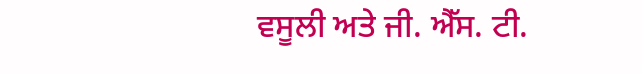ਵਸੂਲੀ ਅਤੇ ਜੀ. ਐੱਸ. ਟੀ.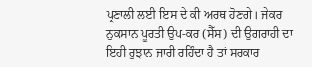ਪ੍ਰਣਾਲੀ ਲਈ ਇਸ ਦੇ ਕੀ ਅਰਥ ਹੋਣਗੇ। ਜੇਕਰ ਨੁਕਸਾਨ ਪੂਰਤੀ ਉਪ-ਕਰ (ਸੈੱਸ) ਦੀ ਉਗਰਾਹੀ ਦਾ ਇਹੀ ਰੁਝਾਨ ਜਾਰੀ ਰਹਿੰਦਾ ਹੈ ਤਾਂ ਸਰਕਾਰ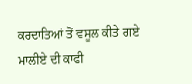ਕਰਦਾਤਿਆਂ ਤੋਂ ਵਸੂਲ ਕੀਤੇ ਗਏ ਮਾਲੀਏ ਦੀ ਕਾਫੀ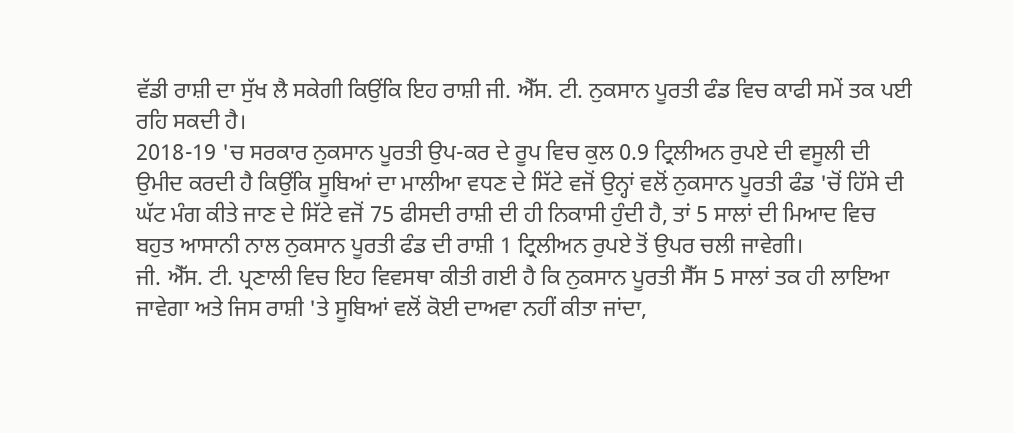ਵੱਡੀ ਰਾਸ਼ੀ ਦਾ ਸੁੱਖ ਲੈ ਸਕੇਗੀ ਕਿਉਂਕਿ ਇਹ ਰਾਸ਼ੀ ਜੀ. ਐੱਸ. ਟੀ. ਨੁਕਸਾਨ ਪੂਰਤੀ ਫੰਡ ਵਿਚ ਕਾਫੀ ਸਮੇਂ ਤਕ ਪਈ ਰਹਿ ਸਕਦੀ ਹੈ।
2018-19 'ਚ ਸਰਕਾਰ ਨੁਕਸਾਨ ਪੂਰਤੀ ਉਪ-ਕਰ ਦੇ ਰੂਪ ਵਿਚ ਕੁਲ 0.9 ਟ੍ਰਿਲੀਅਨ ਰੁਪਏ ਦੀ ਵਸੂਲੀ ਦੀ ਉਮੀਦ ਕਰਦੀ ਹੈ ਕਿਉਂਕਿ ਸੂਬਿਆਂ ਦਾ ਮਾਲੀਆ ਵਧਣ ਦੇ ਸਿੱਟੇ ਵਜੋਂ ਉਨ੍ਹਾਂ ਵਲੋਂ ਨੁਕਸਾਨ ਪੂਰਤੀ ਫੰਡ 'ਚੋਂ ਹਿੱਸੇ ਦੀ ਘੱਟ ਮੰਗ ਕੀਤੇ ਜਾਣ ਦੇ ਸਿੱਟੇ ਵਜੋਂ 75 ਫੀਸਦੀ ਰਾਸ਼ੀ ਦੀ ਹੀ ਨਿਕਾਸੀ ਹੁੰਦੀ ਹੈ, ਤਾਂ 5 ਸਾਲਾਂ ਦੀ ਮਿਆਦ ਵਿਚ ਬਹੁਤ ਆਸਾਨੀ ਨਾਲ ਨੁਕਸਾਨ ਪੂਰਤੀ ਫੰਡ ਦੀ ਰਾਸ਼ੀ 1 ਟ੍ਰਿਲੀਅਨ ਰੁਪਏ ਤੋਂ ਉਪਰ ਚਲੀ ਜਾਵੇਗੀ।
ਜੀ. ਐੱਸ. ਟੀ. ਪ੍ਰਣਾਲੀ ਵਿਚ ਇਹ ਵਿਵਸਥਾ ਕੀਤੀ ਗਈ ਹੈ ਕਿ ਨੁਕਸਾਨ ਪੂਰਤੀ ਸੈੱਸ 5 ਸਾਲਾਂ ਤਕ ਹੀ ਲਾਇਆ ਜਾਵੇਗਾ ਅਤੇ ਜਿਸ ਰਾਸ਼ੀ 'ਤੇ ਸੂਬਿਆਂ ਵਲੋਂ ਕੋਈ ਦਾਅਵਾ ਨਹੀਂ ਕੀਤਾ ਜਾਂਦਾ,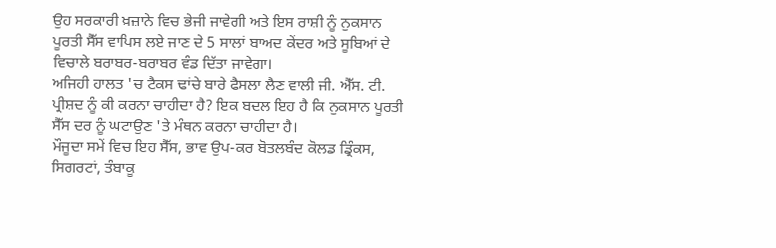ਉਹ ਸਰਕਾਰੀ ਖ਼ਜ਼ਾਨੇ ਵਿਚ ਭੇਜੀ ਜਾਵੇਗੀ ਅਤੇ ਇਸ ਰਾਸ਼ੀ ਨੂੰ ਨੁਕਸਾਨ ਪੂਰਤੀ ਸੈੱਸ ਵਾਪਿਸ ਲਏ ਜਾਣ ਦੇ 5 ਸਾਲਾਂ ਬਾਅਦ ਕੇਂਦਰ ਅਤੇ ਸੂਬਿਆਂ ਦੇ ਵਿਚਾਲੇ ਬਰਾਬਰ-ਬਰਾਬਰ ਵੰਡ ਦਿੱਤਾ ਜਾਵੇਗਾ।
ਅਜਿਹੀ ਹਾਲਤ 'ਚ ਟੈਕਸ ਢਾਂਚੇ ਬਾਰੇ ਫੈਸਲਾ ਲੈਣ ਵਾਲੀ ਜੀ. ਐੱਸ. ਟੀ. ਪ੍ਰੀਸ਼ਦ ਨੂੰ ਕੀ ਕਰਨਾ ਚਾਹੀਦਾ ਹੈ? ਇਕ ਬਦਲ ਇਹ ਹੈ ਕਿ ਨੁਕਸਾਨ ਪੂਰਤੀ ਸੈੱਸ ਦਰ ਨੂੰ ਘਟਾਉਣ 'ਤੇ ਮੰਥਨ ਕਰਨਾ ਚਾਹੀਦਾ ਹੈ।
ਮੌਜੂਦਾ ਸਮੇਂ ਵਿਚ ਇਹ ਸੈੱਸ, ਭਾਵ ਉਪ-ਕਰ ਬੋਤਲਬੰਦ ਕੋਲਡ ਡ੍ਰਿੰਕਸ, ਸਿਗਰਟਾਂ, ਤੰਬਾਕੂ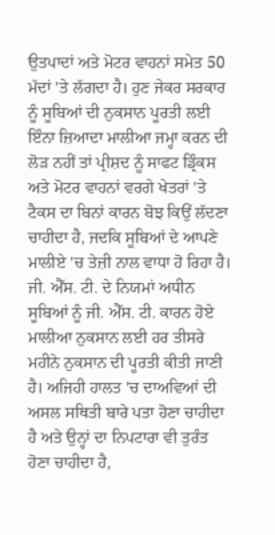ਉਤਪਾਦਾਂ ਅਤੇ ਮੋਟਰ ਵਾਹਨਾਂ ਸਮੇਤ 50 ਮੱਦਾਂ 'ਤੇ ਲੱਗਦਾ ਹੈ। ਹੁਣ ਜੇਕਰ ਸਰਕਾਰ ਨੂੰ ਸੂਬਿਆਂ ਦੀ ਨੁਕਸਾਨ ਪੂਰਤੀ ਲਈ ਇੰਨਾ ਜ਼ਿਆਦਾ ਮਾਲੀਆ ਜਮ੍ਹਾ ਕਰਨ ਦੀ ਲੋੜ ਨਹੀਂ ਤਾਂ ਪ੍ਰੀਸ਼ਦ ਨੂੰ ਸਾਫਟ ਡ੍ਰਿੰਕਸ ਅਤੇ ਮੋਟਰ ਵਾਹਨਾਂ ਵਰਗੇ ਖੇਤਰਾਂ 'ਤੇ ਟੈਕਸ ਦਾ ਬਿਨਾਂ ਕਾਰਨ ਬੋਝ ਕਿਉਂ ਲੱਦਣਾ ਚਾਹੀਦਾ ਹੈ, ਜਦਕਿ ਸੂਬਿਆਂ ਦੇ ਆਪਣੇ ਮਾਲੀਏ 'ਚ ਤੇਜ਼ੀ ਨਾਲ ਵਾਧਾ ਹੋ ਰਿਹਾ ਹੈ।
ਜੀ. ਐੱਸ. ਟੀ. ਦੇ ਨਿਯਮਾਂ ਅਧੀਨ ਸੂਬਿਆਂ ਨੂੰ ਜੀ. ਐੱਸ. ਟੀ. ਕਾਰਨ ਹੋਏ ਮਾਲੀਆ ਨੁਕਸਾਨ ਲਈ ਹਰ ਤੀਸਰੇ ਮਹੀਨੇ ਨੁਕਸਾਨ ਦੀ ਪੂਰਤੀ ਕੀਤੀ ਜਾਣੀ ਹੈ। ਅਜਿਹੀ ਹਾਲਤ 'ਚ ਦਾਅਵਿਆਂ ਦੀ ਅਸਲ ਸਥਿਤੀ ਬਾਰੇ ਪਤਾ ਹੋਣਾ ਚਾਹੀਦਾ ਹੈ ਅਤੇ ਉਨ੍ਹਾਂ ਦਾ ਨਿਪਟਾਰਾ ਵੀ ਤੁਰੰਤ ਹੋਣਾ ਚਾਹੀਦਾ ਹੈ,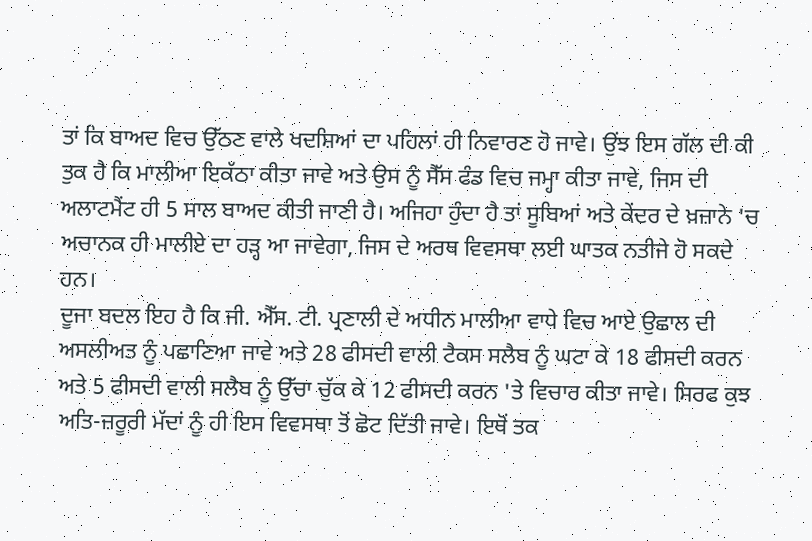ਤਾਂ ਕਿ ਬਾਅਦ ਵਿਚ ਉੱਠਣ ਵਾਲੇ ਖਦਸ਼ਿਆਂ ਦਾ ਪਹਿਲਾਂ ਹੀ ਨਿਵਾਰਣ ਹੋ ਜਾਵੇ। ਉਂਝ ਇਸ ਗੱਲ ਦੀ ਕੀ ਤੁਕ ਹੈ ਕਿ ਮਾਲੀਆ ਇਕੱਠਾ ਕੀਤਾ ਜਾਵੇ ਅਤੇ ਉਸ ਨੂੰ ਸੈੱਸ ਫੰਡ ਵਿਚ ਜਮ੍ਹਾ ਕੀਤਾ ਜਾਵੇ, ਜਿਸ ਦੀ ਅਲਾਟਮੈਂਟ ਹੀ 5 ਸਾਲ ਬਾਅਦ ਕੀਤੀ ਜਾਣੀ ਹੈ। ਅਜਿਹਾ ਹੁੰਦਾ ਹੈ ਤਾਂ ਸੂਬਿਆਂ ਅਤੇ ਕੇਂਦਰ ਦੇ ਖ਼ਜ਼ਾਨੇ 'ਚ ਅਚਾਨਕ ਹੀ ਮਾਲੀਏ ਦਾ ਹੜ੍ਹ ਆ ਜਾਵੇਗਾ, ਜਿਸ ਦੇ ਅਰਥ ਵਿਵਸਥਾ ਲਈ ਘਾਤਕ ਨਤੀਜੇ ਹੋ ਸਕਦੇ ਹਨ।
ਦੂਜਾ ਬਦਲ ਇਹ ਹੈ ਕਿ ਜੀ. ਐੱਸ. ਟੀ. ਪ੍ਰਣਾਲੀ ਦੇ ਅਧੀਨ ਮਾਲੀਆ ਵਾਧੇ ਵਿਚ ਆਏ ਉਛਾਲ ਦੀ ਅਸਲੀਅਤ ਨੂੰ ਪਛਾਣਿਆ ਜਾਵੇ ਅਤੇ 28 ਫੀਸਦੀ ਵਾਲੀ ਟੈਕਸ ਸਲੈਬ ਨੂੰ ਘਟਾ ਕੇ 18 ਫੀਸਦੀ ਕਰਨ ਅਤੇ 5 ਫੀਸਦੀ ਵਾਲੀ ਸਲੈਬ ਨੂੰ ਉੱਚਾ ਚੁੱਕ ਕੇ 12 ਫੀਸਦੀ ਕਰਨ 'ਤੇ ਵਿਚਾਰ ਕੀਤਾ ਜਾਵੇ। ਸਿਰਫ ਕੁਝ ਅਤਿ-ਜ਼ਰੂਰੀ ਮੱਦਾਂ ਨੂੰ ਹੀ ਇਸ ਵਿਵਸਥਾ ਤੋਂ ਛੋਟ ਦਿੱਤੀ ਜਾਵੇ। ਇਥੋਂ ਤਕ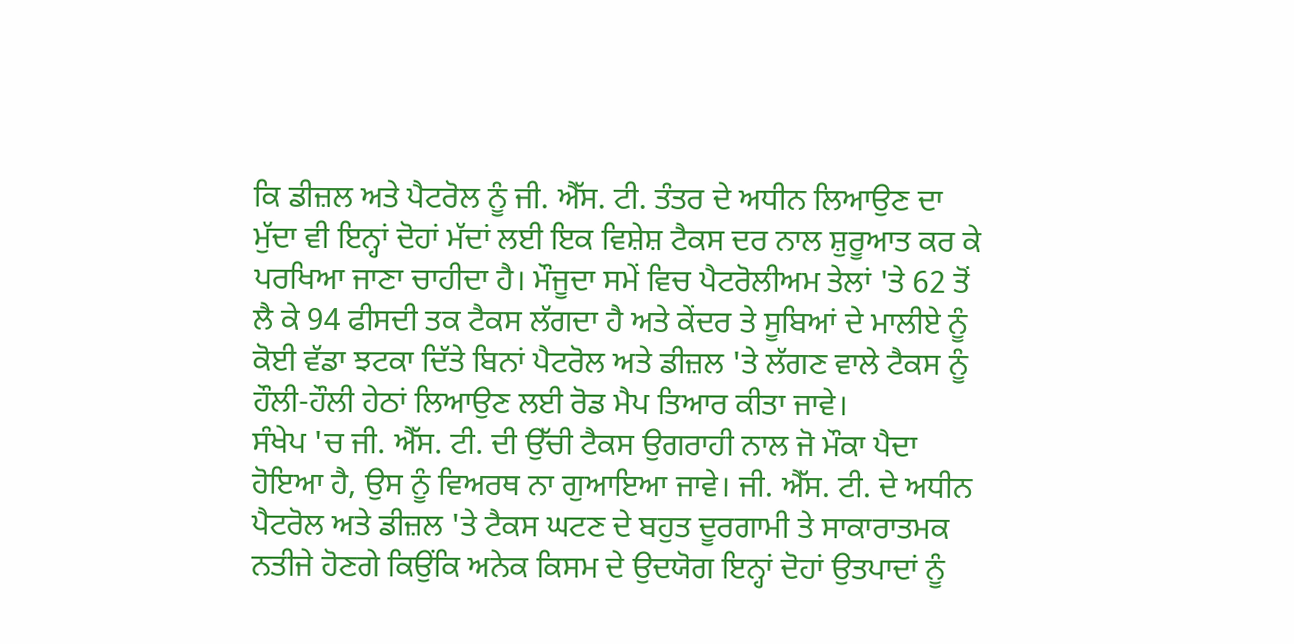ਕਿ ਡੀਜ਼ਲ ਅਤੇ ਪੈਟਰੋਲ ਨੂੰ ਜੀ. ਐੱਸ. ਟੀ. ਤੰਤਰ ਦੇ ਅਧੀਨ ਲਿਆਉਣ ਦਾ ਮੁੱਦਾ ਵੀ ਇਨ੍ਹਾਂ ਦੋਹਾਂ ਮੱਦਾਂ ਲਈ ਇਕ ਵਿਸ਼ੇਸ਼ ਟੈਕਸ ਦਰ ਨਾਲ ਸ਼ੁਰੂਆਤ ਕਰ ਕੇ ਪਰਖਿਆ ਜਾਣਾ ਚਾਹੀਦਾ ਹੈ। ਮੌਜੂਦਾ ਸਮੇਂ ਵਿਚ ਪੈਟਰੋਲੀਅਮ ਤੇਲਾਂ 'ਤੇ 62 ਤੋਂ ਲੈ ਕੇ 94 ਫੀਸਦੀ ਤਕ ਟੈਕਸ ਲੱਗਦਾ ਹੈ ਅਤੇ ਕੇਂਦਰ ਤੇ ਸੂਬਿਆਂ ਦੇ ਮਾਲੀਏ ਨੂੰ ਕੋਈ ਵੱਡਾ ਝਟਕਾ ਦਿੱਤੇ ਬਿਨਾਂ ਪੈਟਰੋਲ ਅਤੇ ਡੀਜ਼ਲ 'ਤੇ ਲੱਗਣ ਵਾਲੇ ਟੈਕਸ ਨੂੰ ਹੌਲੀ-ਹੌਲੀ ਹੇਠਾਂ ਲਿਆਉਣ ਲਈ ਰੋਡ ਮੈਪ ਤਿਆਰ ਕੀਤਾ ਜਾਵੇ।
ਸੰਖੇਪ 'ਚ ਜੀ. ਐੱਸ. ਟੀ. ਦੀ ਉੱਚੀ ਟੈਕਸ ਉਗਰਾਹੀ ਨਾਲ ਜੋ ਮੌਕਾ ਪੈਦਾ ਹੋਇਆ ਹੈ, ਉਸ ਨੂੰ ਵਿਅਰਥ ਨਾ ਗੁਆਇਆ ਜਾਵੇ। ਜੀ. ਐੱਸ. ਟੀ. ਦੇ ਅਧੀਨ ਪੈਟਰੋਲ ਅਤੇ ਡੀਜ਼ਲ 'ਤੇ ਟੈਕਸ ਘਟਣ ਦੇ ਬਹੁਤ ਦੂਰਗਾਮੀ ਤੇ ਸਾਕਾਰਾਤਮਕ ਨਤੀਜੇ ਹੋਣਗੇ ਕਿਉਂਕਿ ਅਨੇਕ ਕਿਸਮ ਦੇ ਉਦਯੋਗ ਇਨ੍ਹਾਂ ਦੋਹਾਂ ਉਤਪਾਦਾਂ ਨੂੰ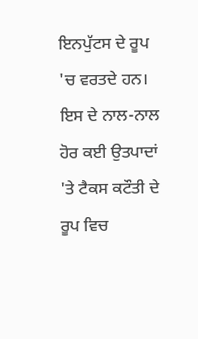ਇਨਪੁੱਟਸ ਦੇ ਰੂਪ 'ਚ ਵਰਤਦੇ ਹਨ। ਇਸ ਦੇ ਨਾਲ-ਨਾਲ ਹੋਰ ਕਈ ਉਤਪਾਦਾਂ 'ਤੇ ਟੈਕਸ ਕਟੌਤੀ ਦੇ ਰੂਪ ਵਿਚ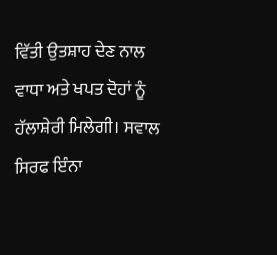ਵਿੱਤੀ ਉਤਸ਼ਾਹ ਦੇਣ ਨਾਲ ਵਾਧਾ ਅਤੇ ਖਪਤ ਦੋਹਾਂ ਨੂੰ ਹੱਲਾਸ਼ੇਰੀ ਮਿਲੇਗੀ। ਸਵਾਲ ਸਿਰਫ ਇੰਨਾ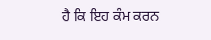ਹੈ ਕਿ ਇਹ ਕੰਮ ਕਰਨ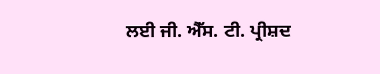ਲਈ ਜੀ. ਐੱਸ. ਟੀ. ਪ੍ਰੀਸ਼ਦ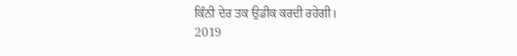ਕਿੰਨੀ ਦੇਰ ਤਕ ਉਡੀਕ ਕਰਦੀ ਰਹੇਗੀ।
2019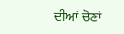ਦੀਆਂ ਚੋਣਾਂ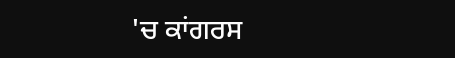'ਚ ਕਾਂਗਰਸ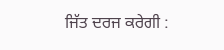ਜਿੱਤ ਦਰਜ ਕਰੇਗੀ :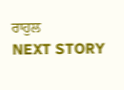ਰਾਹੁਲ
NEXT STORY